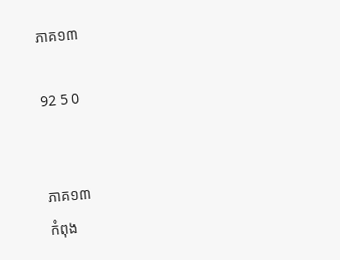ភាគ១៣

92 5 0


ភាគ១៣
កំពុង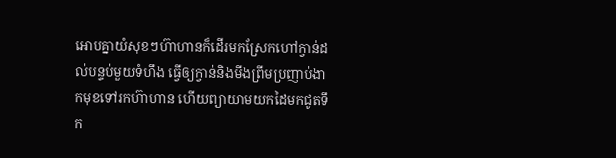អោបគ្នាយំសុខៗហ៊ាហានក៏ដើរមកស្រែកហៅក្វាន់ដល់បន្ទប់មួយទំហឹង ធ្វើឲ្យក្វាន់និងមីងព្រីមប្រញាប់ងាកមុខទៅរកហ៊ាហាន ហើយព្យាយាមយកដៃមកជូតទឹក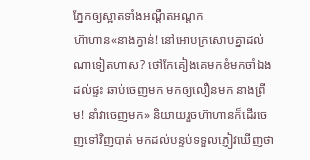ភ្នែកឲ្យស្អាតទាំងអណ្ដឺតអណ្ដក
ហ៊ាហាន«នាងក្វាន់! នៅអោបក្រសោបគ្នាដល់ណាទៀតហាស? ថៅកែគៀងគេមកខំមកចាំឯងដល់ផ្ទះ ឆាប់ចេញមក មកឲ្យលឿនមក នាងព្រីម! នាំវាចេញមក» និយាយរួចហ៊ាហានក៏ដើរចេញទៅវិញបាត់ មកដល់បន្ទប់ទទួលភ្ញៀវឃើញថា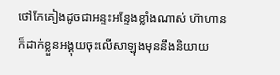ថៅកែគៀងដូចជាអន្ទះអន្ទែងខ្លាំងណាស់ ហ៊ាហានក៏ដាក់ខ្លួនអង្គុយចុះលើសាឡុងមុននឹងនិយាយ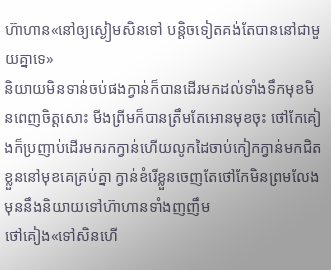ហ៊ាហាន«នៅឲ្យស្ងៀមសិនទៅ បន្តិចទៀតគង់តែបាននៅជាមួយគ្នាទេ»
និយាយមិនទាន់ចប់ផងក្វាន់ក៏បានដើរមកដល់ទាំងទឹកមុខមិនពេញចិត្តសោះ មីងព្រីមក៏បានត្រឹមតែអោនមុខចុះ ថៅកែគៀងក៏ប្រញាប់ដើរមករកក្វាន់ហើយលូកដៃចាប់កៀកក្វាន់មកជិតខ្លួននៅមុខគេគ្រប់គ្នា ក្វាន់ខំរើខ្លួនចេញតែថៅកែមិនព្រមលែង មុននឹងនិយាយទៅហ៊ាហានទាំងញញឹម
ថៅគៀង«ទៅសិនហើ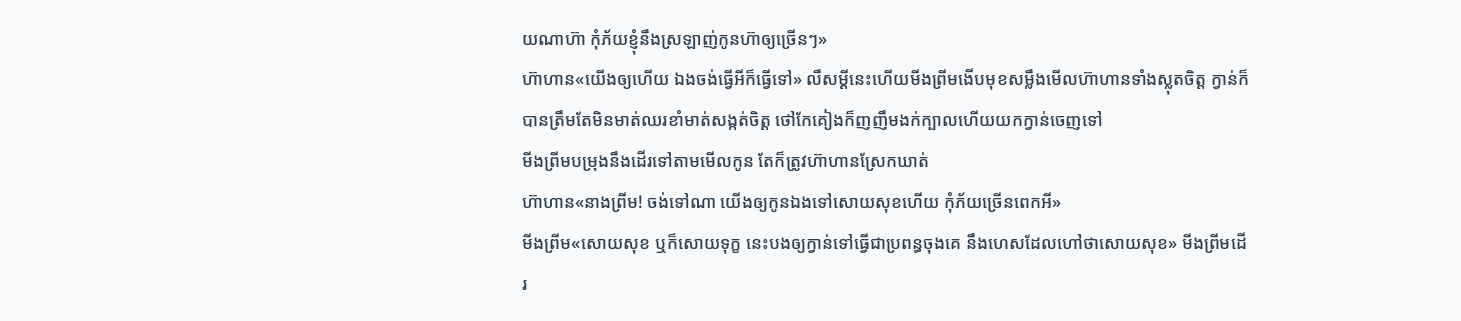យណាហ៊ា កុំភ័យខ្ញុំនឹងស្រឡាញ់កូនហ៊ាឲ្យច្រើនៗ»
ហ៊ាហាន«យើងឲ្យហើយ ឯងចង់ធ្វើអីក៏ធ្វើទៅ» លឺសម្ដីនេះហើយមីងព្រីមងើបមុខសម្លឹងមើលហ៊ាហានទាំងស្លុតចិត្ត ក្វាន់ក៏បានត្រឹមតែមិនមាត់ឈរខាំមាត់សង្កត់ចិត្ត ថៅកែគៀងក៏ញញឹមងក់ក្បាលហើយយកក្វាន់ចេញទៅ
មីងព្រីមបម្រុងនឹងដើរទៅតាមមើលកូន តែក៏ត្រូវហ៊ាហានស្រែកឃាត់
ហ៊ាហាន«នាងព្រីម! ចង់ទៅណា យើងឲ្យកូនឯងទៅសោយសុខហើយ កុំភ័យច្រើនពេកអី»
មីងព្រីម«សោយសុខ ឬក៏សោយទុក្ខ នេះបងឲ្យក្វាន់ទៅធ្វើជាប្រពន្ធចុងគេ នឹងហេសដែលហៅថាសោយសុខ» មីងព្រីមដើរ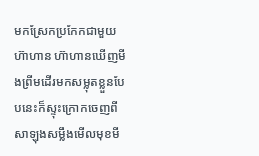មកស្រែកប្រកែកជាមួយហ៊ាហាន ហ៊ាហានឃើញមីងព្រីមដើរមកសម្លុតខ្លួនបែបនេះក៏ស្ទុះក្រោកចេញពីសាឡុងសម្លឹងមើលមុខមី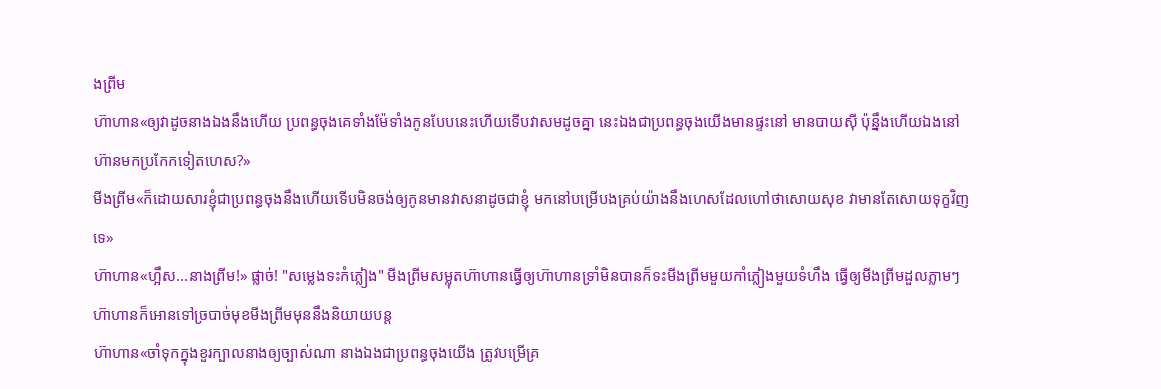ងព្រីម
ហ៊ាហាន«ឲ្យវាដូចនាងឯងនឹងហើយ ប្រពន្ធចុងគេទាំងម៉ែទាំងកូនបែបនេះហើយទើបវាសមដូចគ្នា នេះឯងជាប្រពន្ធចុងយើងមានផ្ទះនៅ មានបាយស៊ី ប៉ុន្នឹងហើយឯងនៅហ៊ានមកប្រកែកទៀតហេស?»
មីងព្រីម«ក៏ដោយសារខ្ញុំជាប្រពន្ធចុងនឹងហើយទើបមិនចង់ឲ្យកូនមានវាសនាដូចជាខ្ញុំ មកនៅបម្រើបងគ្រប់យ៉ាងនឹងហេសដែលហៅថាសោយសុខ វាមានតែសោយទុក្ខវិញទេ»
ហ៊ាហាន«ហ្អឹស...នាងព្រីម!» ផ្លាច់! "សម្លេងទះកំភ្លៀង" មីងព្រីមសម្លុតហ៊ាហានធ្វើឲ្យហ៊ាហានទ្រាំមិនបានក៏ទះមីងព្រីមមួយកាំភ្លៀងមួយទំហឹង ធ្វើឲ្យមីងព្រីមដួលភ្លាមៗ ហ៊ាហានក៏អោនទៅច្របាច់មុខមីងព្រីមមុននឹងនិយាយបន្ត
ហ៊ាហាន«ចាំទុកក្នុងខួរក្បាលនាងឲ្យច្បាស់ណា នាងឯងជាប្រពន្ធចុងយើង ត្រូវបម្រើគ្រ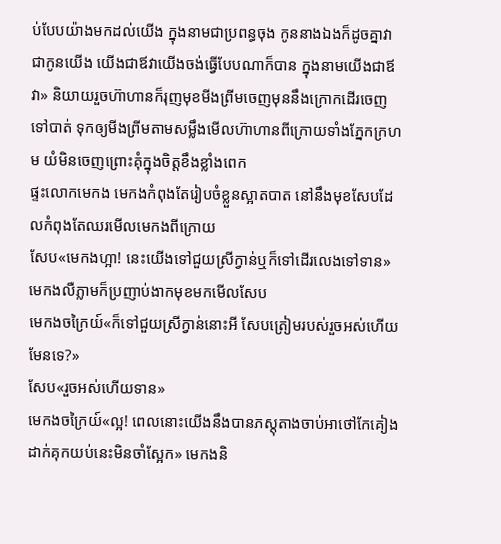ប់បែបយ៉ាងមកដល់យើង ក្នុងនាមជាប្រពន្ធចុង កូននាងឯងក៏ដូចគ្នាវាជាកូនយើង យើងជាឪវាយើងចង់ធ្វើបែបណាក៏បាន ក្នុងនាមយើងជាឪវា» និយាយរួចហ៊ាហានក៏រុញមុខមីងព្រីមចេញមុននឹងក្រោកដើរចេញទៅបាត់ ទុកឲ្យមីងព្រីមតាមសម្លឹងមើលហ៊ាហានពីក្រោយទាំងភ្នែកក្រហម យំមិនចេញព្រោះគុំក្នុងចិត្តខឹងខ្លាំងពេក
ផ្ទះលោកមេកង មេកងកំពុងតែរៀបចំខ្លួនស្អាតបាត នៅនឹងមុខសែបដែលកំពុងតែឈរមើលមេកងពីក្រោយ
សែប«មេកងហ្អា! នេះយើងទៅជួយស្រីក្វាន់ឬក៏ទៅដើរលេងទៅទាន» មេកងលឺភ្លាមក៏ប្រញាប់ងាកមុខមកមើលសែប
មេកងចក្រៃយ៍«ក៏ទៅជួយស្រីក្វាន់នោះអី សែបត្រៀមរបស់រួចអស់ហើយមែនទេ?»
សែប«រួចអស់ហើយទាន»
មេកងចក្រៃយ៍«ល្អ! ពេលនោះយើងនឹងបានភស្តុតាងចាប់អាថៅកែគៀងដាក់គុកយប់នេះមិនចាំស្អែក» មេកងនិ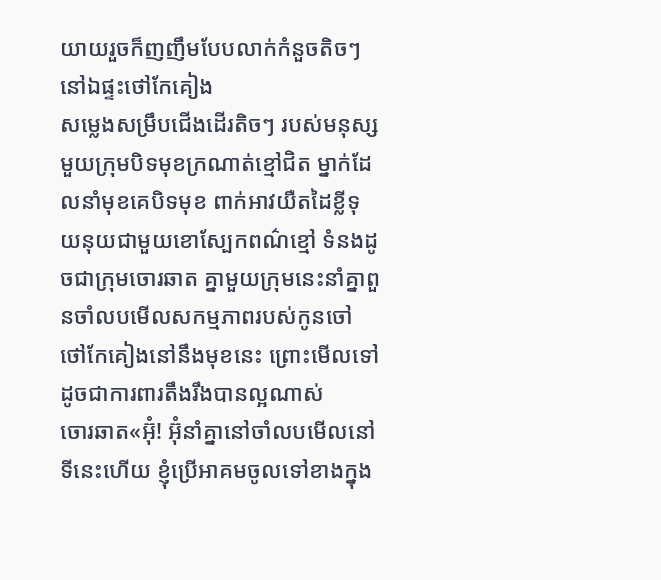យាយរួចក៏ញញឹមបែបលាក់កំនួចតិចៗ
នៅឯផ្ទះថៅកែគៀង
សម្លេងសម្រឹបជើងដើរតិចៗ របស់មនុស្សមួយក្រុមបិទមុខក្រណាត់ខ្មៅជិត ម្នាក់ដែលនាំមុខគេបិទមុខ ពាក់អាវយឺតដៃខ្លីទុយនុយជាមួយខោស្បែកពណ៌ខ្មៅ ទំនងដូចជាក្រុមចោរឆាត គ្នាមួយក្រុមនេះនាំគ្នាពួនចាំលបមើលសកម្មភាពរបស់កូនចៅថៅកែគៀងនៅនឹងមុខនេះ ព្រោះមើលទៅដូចជាការពារតឹងរឹងបានល្អណាស់
ចោរឆាត«អ៊ុំ! អ៊ុំនាំគ្នានៅចាំលបមើលនៅទីនេះហើយ ខ្ញុំប្រើអាគមចូលទៅខាងក្នុង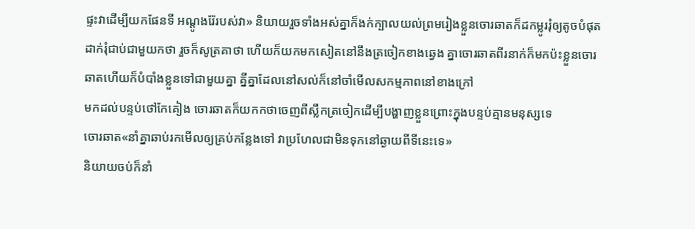ផ្ទះវាដើម្បីយកផែនទី អណ្ដូងរ៉ែរបស់វា» និយាយរួចទាំងអស់គ្នាក៏ងក់ក្បាលយល់ព្រមរៀងខ្លួនចោរឆាតក៏ដកម្លូររុំឲ្យតូចបំផុត ដាក់រុំជាប់ជាមួយកថា រួចក៏សូត្រគាថា ហើយក៏យកមកសៀតនៅនឹងត្រចៀកខាងឆ្វេង គ្នាចោរឆាតពីរនាក់ក៏មកប៉ះខ្លួនចោរឆាតហើយក៏បំបាំងខ្លួនទៅជាមួយគ្នា គ្នីគ្នាដែលនៅសល់ក៏នៅចាំមើលសកម្មភាពនៅខាងក្រៅ
មកដល់បន្ទប់ថៅកែគៀង ចោរឆាតក៏យកកថាចេញពីស្លឹកត្រចៀកដើម្បីបង្ហាញខ្លួនព្រោះក្នុងបន្ទប់គ្មានមនុស្សទេ
ចោរឆាត«នាំគ្នាឆាប់រកមើលឲ្យគ្រប់កន្លែងទៅ វាប្រហែលជាមិនទុកនៅឆ្ងាយពីទីនេះទេ»
និយាយចប់ក៏នាំ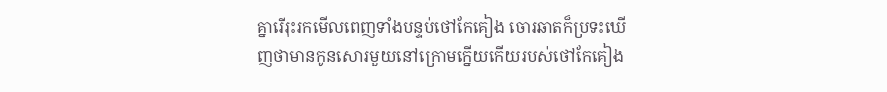គ្នារើរុះរកមើលពេញទាំងបន្ទប់ថៅកែគៀង ចោរឆាតក៏ប្រទះឃើញថាមានកូនសោរមួយនៅក្រោមក្នើយកើយរបស់ថៅកែគៀង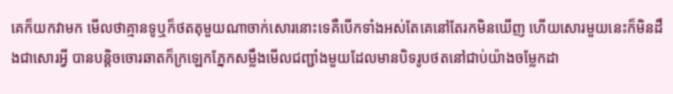គេក៏យកវាមក មើលថាគ្មានទូឬក៏ថតតុមួយណាចាក់សោរនោះទេគឺបើកទាំងអស់តែគេនៅតែរកមិនឃើញ ហើយសោរមួយនេះក៏មិនដឹងជាសោរអ្វី បានបន្តិចចោរឆាតក៏ក្រឡេកភ្នែកសម្លឹងមើលជញ្ជាំងមួយដែលមានបិទរូបថតនៅជាប់យ៉ាងចម្លែកដា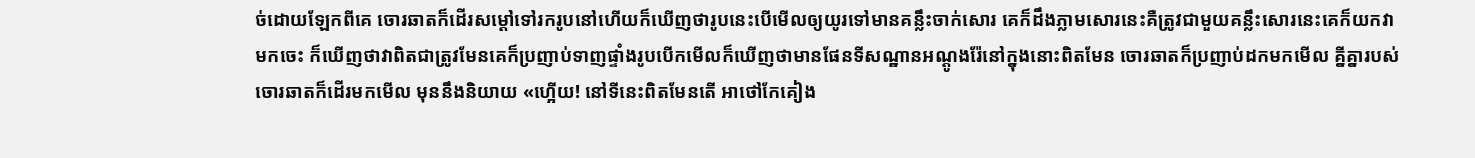ច់ដោយឡែកពីគេ ចោរឆាតក៏ដើរសម្ដៅទៅរករូបនៅហើយក៏ឃើញថារូបនេះបើមើលឲ្យយូរទៅមានគន្លឹះចាក់សោរ គេក៏ដឹងភ្លាមសោរនេះគឺត្រូវជាមួយគន្លឹះសោរនេះគេក៏យកវាមកចេះ ក៏ឃើញថាវាពិតជាត្រូវមែនគេក៏ប្រញាប់ទាញផ្ទាំងរូបបើកមើលក៏ឃើញថាមានផែនទីសណ្ឋានអណ្ដូងរ៉ែនៅក្នុងនោះពិតមែន ចោរឆាតក៏ប្រញាប់ដកមកមើល គ្នីគ្នារបស់ចោរឆាតក៏ដើរមកមើល មុននឹងនិយាយ «ហ្អើយ! នៅទីនេះពិតមែនតើ អាថៅកែគៀង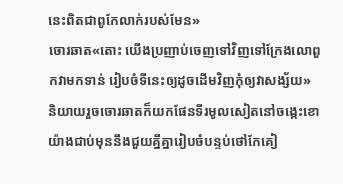នេះពិតជាពូកែលាក់របស់មែន»
ចោរឆាត«តោះ យើងប្រញាប់ចេញទៅវិញទៅក្រែងលោពួកវាមកទាន់ រៀបចំទីនេះឲ្យដូចដើមវិញកុំឲ្យវាសង្ស័យ» និយាយរួចចោរឆាតក៏យកផែនទីរមូលសៀតនៅចង្កេះខោយ៉ាងជាប់មុននឹងជួយគ្នីគ្នារៀបចំបន្ទប់ថៅកែគៀ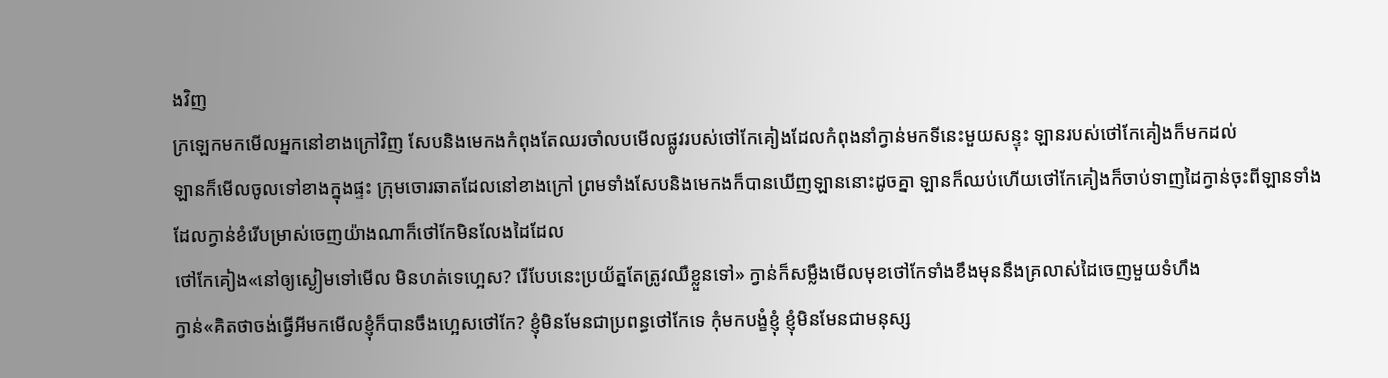ងវិញ
ក្រឡេកមកមើលអ្នកនៅខាងក្រៅវិញ សែបនិងមេកងកំពុងតែឈរចាំលបមើលផ្លូវរបស់ថៅកែគៀងដែលកំពុងនាំក្វាន់មកទីនេះមួយសន្ទុះ ឡានរបស់ថៅកែគៀងក៏មកដល់
ឡានក៏មើលចូលទៅខាងក្នុងផ្ទះ ក្រុមចោរឆាតដែលនៅខាងក្រៅ ព្រមទាំងសែបនិងមេកងក៏បានឃើញឡាននោះដូចគ្នា ឡានក៏ឈប់ហើយថៅកែគៀងក៏ចាប់ទាញដៃក្វាន់ចុះពីឡានទាំងដែលក្វាន់ខំរើបម្រាស់ចេញយ៉ាងណាក៏ថៅកែមិនលែងដៃដែល
ថៅកែគៀង«នៅឲ្យស្ងៀមទៅមើល មិនហត់ទេហ្អេស? រើបែបនេះប្រយ័ត្នតែត្រូវឈឺខ្លួនទៅ» ក្វាន់ក៏សម្លឹងមើលមុខថៅកែទាំងខឹងមុននឹងគ្រលាស់ដៃចេញមួយទំហឹង
ក្វាន់«គិតថាចង់ធ្វើអីមកមើលខ្ញុំក៏បានចឹងហ្អេសថៅកែ? ខ្ញុំមិនមែនជាប្រពន្ធថៅកែទេ កុំមកបង្ខំខ្ញុំ ខ្ញុំមិនមែនជាមនុស្ស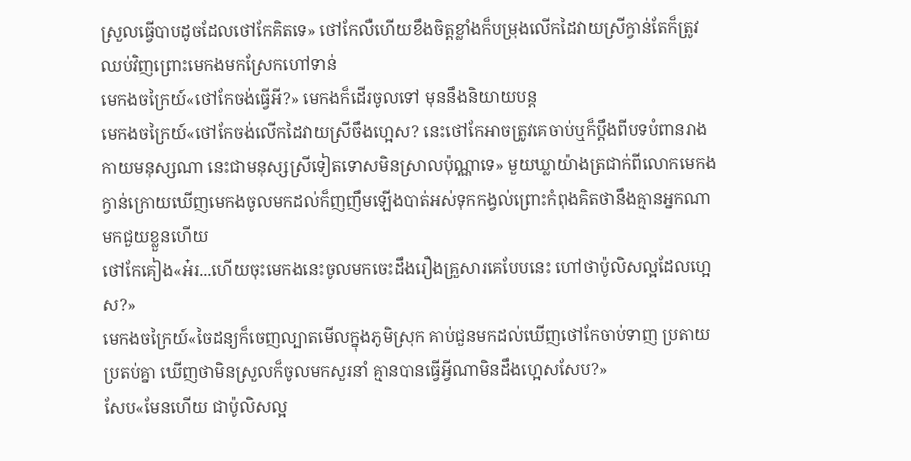ស្រួលធ្វើបាបដូចដែលថៅកែគិតទេ» ថៅកែលឺហើយខឹងចិត្តខ្លាំងក៏បម្រុងលើកដៃវាយស្រីក្វាន់តែក៏ត្រូវឈប់វិញព្រោះមេកងមកស្រែកហៅទាន់
មេកងចក្រៃយ៍«ថៅកែចង់ធ្វើអី?» មេកងក៏ដើរចូលទៅ មុននឹងនិយាយបន្ត
មេកងចក្រៃយ៍«ថៅកែចង់លើកដៃវាយស្រីចឹងហ្អេស? នេះថៅកែអាចត្រូវគេចាប់ឬក៏ប្ដឹងពីបទបំពានរាងកាយមនុស្សណា នេះជាមនុស្សស្រីទៀតទោសមិនស្រាលប៉ុណ្ណាទេ» មួយឃ្លាយ៉ាងត្រជាក់ពីលោកមេកង ក្វាន់ក្រោយឃើញមេកងចូលមកដល់ក៏ញញឹមឡើងបាត់អស់ទុកកង្វល់ព្រោះកំពុងគិតថានឹងគ្មានអ្នកណាមកជួយខ្លួនហើយ
ថៅកែគៀង«អ៎រ...ហើយចុះមេកងនេះចូលមកចេះដឹងរឿងគ្រួសារគេបែបនេះ ហៅថាប៉ូលិសល្អដែលហ្អេស?»
មេកងចក្រៃយ៍«ចៃដន្យក៏ចេញល្បាតមើលក្នុងភូមិស្រុក គាប់ជួនមកដល់ឃើញថៅកែចាប់ទាញ ប្រតាយប្រតប់គ្នា ឃើញថាមិនស្រួលក៏ចូលមកសួរនាំ គ្មានបានធ្វើអ្វីណាមិនដឹងហ្អេសសែប?»
សែប«មែនហើយ ជាប៉ូលិសល្អ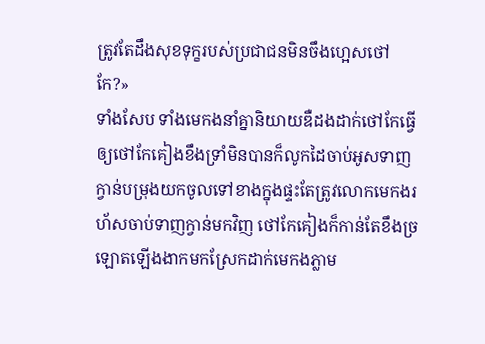ត្រូវតែដឹងសុខទុក្ខរបស់ប្រជាជនមិនចឹងហ្អេសថៅកែ?»
ទាំងសែប ទាំងមេកងនាំគ្នានិយាយឌឺដងដាក់ថៅកែធ្វើឲ្យថៅកែគៀងខឹងទ្រាំមិនបានក៏លូកដៃចាប់អូសទាញក្វាន់បម្រុងយកចូលទៅខាងក្នុងផ្ទះតែត្រូវលោកមេកងរហ័សចាប់ទាញក្វាន់មកវិញ ថៅកែគៀងក៏កាន់តែខឹងច្រឡោតឡើងងាកមកស្រែកដាក់មេកងភ្លាម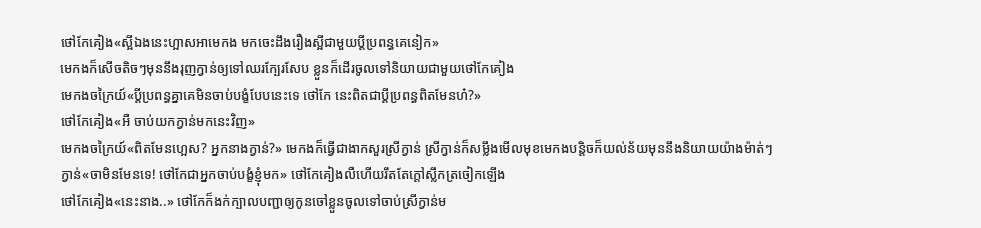ថៅកែគៀង«ស្អីឯងនេះហ្អាសអាមេកង មកចេះដឹងរឿងស្អីជាមួយប្ដីប្រពន្ធគេនៀក»
មេកងក៏សើចតិចៗមុននឹងរុញក្វាន់ឲ្យទៅឈរក្បែរសែប ខ្លួនក៏ដើរចូលទៅនិយាយជាមួយថៅកែគៀង
មេកងចក្រៃយ៍«ប្ដីប្រពន្ធគ្នាគេមិនចាប់បង្ខំបែបនេះទេ ថៅកែ នេះពិតជាប្ដីប្រពន្ធពិតមែនហ៎?»
ថៅកែគៀង«អឺ ចាប់យកក្វាន់មកនេះវិញ»
មេកងចក្រៃយ៍«ពិតមែនហ្អេស? អ្នកនាងក្វាន់?» មេកងក៏ធ្វើជាងាកសួរស្រីក្វាន់ ស្រីក្វាន់ក៏សម្លឹងមើលមុខមេកងបន្តិចក៏យល់ន័យមុននឹងនិយាយយ៉ាងម៉ាត់ៗ
ក្វាន់«ចាមិនមែនទេ! ថៅកែជាអ្នកចាប់បង្ខំខ្ញុំមក» ថៅកែគៀងលឺហើយរឹតតែក្ដៅស្លឹកត្រចៀកឡើង
ថៅកែគៀង«នេះនាង..» ថៅកែក៏ងក់ក្បាលបញ្ជាឲ្យកូនចៅខ្លួនចូលទៅចាប់ស្រីក្វាន់ម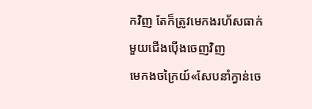កវិញ តែក៏ត្រូវមេកងរហ័សធាក់មួយជើងប៉ើងចេញវិញ
មេកងចក្រៃយ៍«សែបនាំក្វាន់ចេ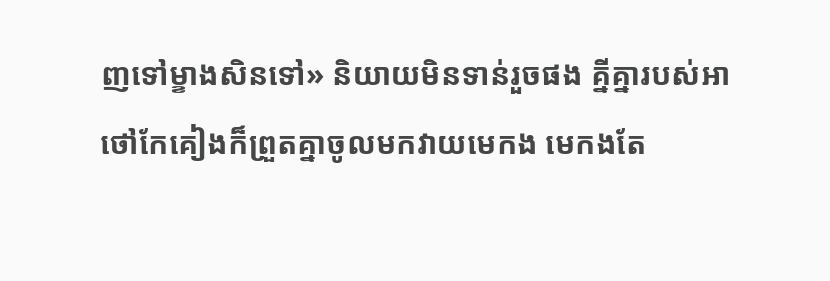ញទៅម្ខាងសិនទៅ» និយាយមិនទាន់រួចផង គ្នីគ្នារបស់អាថៅកែគៀងក៏ព្រួតគ្នាចូលមកវាយមេកង មេកងតែ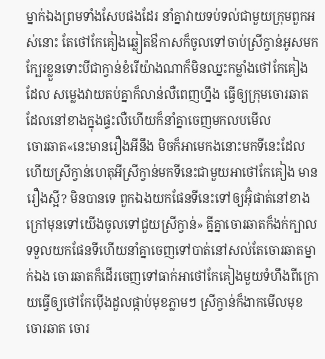ម្នាក់ឯងព្រមទាំងសែបផងដែរ នាំគ្នាវាយទប់ទល់ជាមួយក្រុមពួកអស់នោះ តែថៅកែគៀងឆ្លៀតឳកាសក៏ចូលទៅចាប់ស្រីក្វាន់អូសមកក្បែរខ្លួនទោះបីជាក្វាន់ខំរើយ៉ាងណាក៏មិនឈ្នះកម្លាំងថៅកែគៀងដែល សម្លេងវាយតប់គ្នាក៏លាន់លឺពេញហ្នឹង ធ្វើឲ្យក្រុមចោរឆាតដែលនៅខាងក្នុងផ្ទះលឺហើយក៏នាំគ្នាចេញមកលបមើល
ចោរឆាត«នេះមានរឿងអីនឹង មិចក៏អាមេកងនោះមកទីនេះដែលហើយស្រីក្វាន់ហេតុអីស្រីក្វាន់មកទីនេះជាមួយអាថៅកែគៀង មានរឿងស្អី? មិនបានទេ ពួកឯងយកផែនទីនេះទៅឲ្យអ៊ុំផាត់នៅខាងក្រៅមុនទៅយើងចូលទៅជួយស្រីក្វាន់» គ្នីគ្នាចោរឆាតក៏ងក់ក្បាលទទួលយកផែនទីហើយនាំគ្នាចេញទៅបាត់នៅសល់តែចោរឆាតម្នាក់ឯង ចោរឆាតក៏ដើរចេញទៅធាក់អាថៅកែគៀងមួយទំហឹងពីក្រោយធ្វើឲ្យថៅកែប៉ើងដួលផ្កាប់មុខភ្លាមៗ ស្រីក្វាន់ក៏ងាកមើលមុខចោរឆាត ចោរ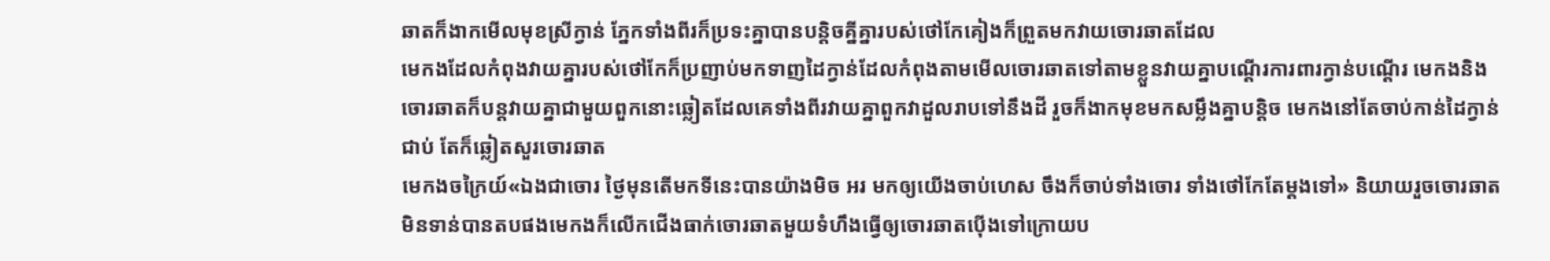ឆាតក៏ងាកមើលមុខស្រីក្វាន់ ភ្នែកទាំងពីរក៏ប្រទះគ្នាបានបន្តិចគ្នីគ្នារបស់ថៅកែគៀងក៏ព្រួតមកវាយចោរឆាតដែល
មេកងដែលកំពុងវាយគ្នារបស់ថៅកែក៏ប្រញាប់មកទាញដៃក្វាន់ដែលកំពុងតាមមើលចោរឆាតទៅតាមខ្លួនវាយគ្នាបណ្ដើរការពារក្វាន់បណ្ដើរ មេកងនិងចោរឆាតក៏បន្តវាយគ្នាជាមួយពួកនោះឆ្លៀតដែលគេទាំងពីរវាយគ្នាពួកវាដួលរាបទៅនឹងដី រួចក៏ងាកមុខមកសម្លឹងគ្នាបន្តិច មេកងនៅតែចាប់កាន់ដៃក្វាន់ជាប់ តែក៏ឆ្លៀតសួរចោរឆាត
មេកងចក្រៃយ៍«ឯងជាចោរ ថ្ងៃមុនតើមកទីនេះបានយ៉ាងមិច អរ មកឲ្យយើងចាប់ហេស ចឹងក៏ចាប់ទាំងចោរ ទាំងថៅកែតែម្ដងទៅ» និយាយរួចចោរឆាតមិនទាន់បានតបផងមេកងក៏លើកជើងធាក់ចោរឆាតមួយទំហឹងធ្វើឲ្យចោរឆាតប៉ើងទៅក្រោយប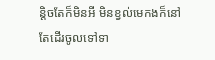ន្តិចតែក៏មិនអី មិនខ្វល់មេកងក៏នៅតែដើរចូលទៅទា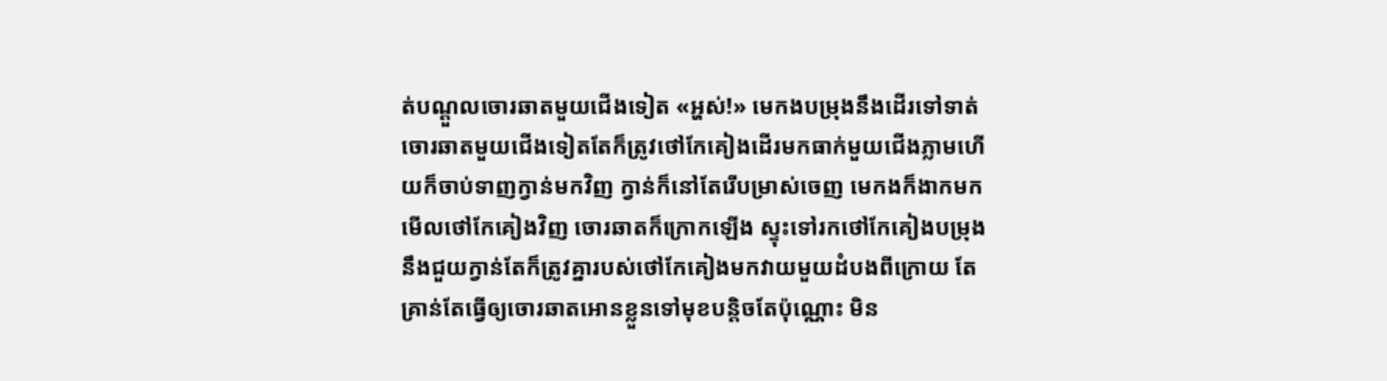ត់បណ្ដួលចោរឆាតមួយជើងទៀត «អ្ហស់!» មេកងបម្រុងនឹងដើរទៅទាត់ចោរឆាតមួយជើងទៀតតែក៏ត្រូវថៅកែគៀងដើរមកធាក់មួយជើងភ្លាមហើយក៏ចាប់ទាញក្វាន់មកវិញ ក្វាន់ក៏នៅតែរើបម្រាស់ចេញ មេកងក៏ងាកមកមើលថៅកែគៀងវិញ ចោរឆាតក៏ក្រោកឡើង ស្ទុះទៅរកថៅកែគៀងបម្រុងនឹងជួយក្វាន់តែក៏ត្រូវគ្នារបស់ថៅកែគៀងមកវាយមួយដំបងពីក្រោយ តែគ្រាន់តែធ្វើឲ្យចោរឆាតអោនខ្លួនទៅមុខបន្តិចតែប៉ុណ្ណោះ មិន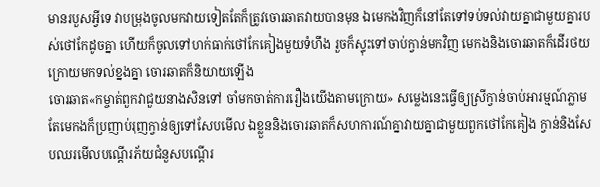មានរបួសអ្វីទេ វាបម្រុងចូលមកវាយទៀតតែក៏ត្រូវចោរឆាតវាយបានមុន ឯមេកងវិញក៏នៅតែទៅទប់ទល់វាយគ្នាជាមួយគ្នារបស់ថៅកែដូចគ្នា ហើយក៏ចូលទៅហក់ធាក់ថៅកែគៀងមួយទំហឹង រួចក៏ស្ទុះទៅចាប់ក្វាន់មកវិញ មេកងនិងចោរឆាតក៏ដើរថយក្រោយមកទល់ខ្នងគ្នា ចោរឆាតក៏និយាយឡើង
ចោរឆាត«កម្ចាត់ពួកវាជួយនាងសិនទៅ ចាំមកចាត់ការរឿងយើងតាមក្រោយ» សម្លេងនេះធ្វើឲ្យស្រីក្វាន់ចាប់អារម្មណ៍ភ្លាម តែមេកងក៏ប្រញាប់រុញក្វាន់ឲ្យទៅសែបមើល ឯខ្លួននិងចោរឆាតក៏សហការណ៍គ្នាវាយគ្នាជាមួយពួកថៅកែគៀង ក្វាន់និងសែបឈរមើលបណ្ដើរភ័យជំនួសបណ្ដើរ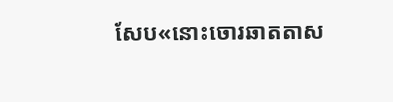សែប«នោះចោរឆាតតាស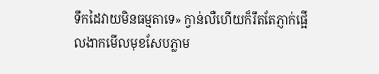ទឹកដៃវាយមិនធម្មតាទេ» ក្វាន់លឺហើយក៏រឹតតែភ្ញាក់ផ្អើលងាកមើលមុខសែបភ្លាម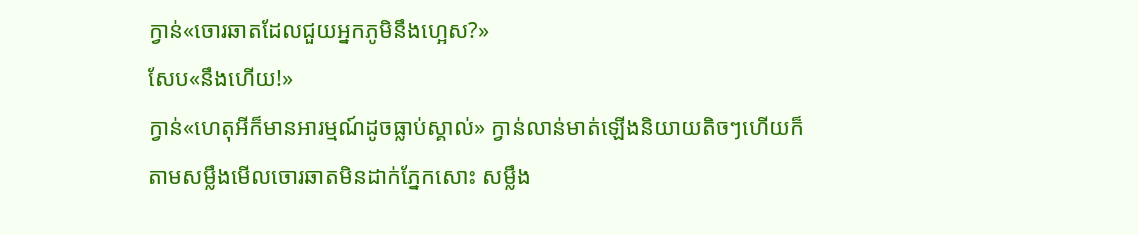ក្វាន់«ចោរឆាតដែលជួយអ្នកភូមិនឹងហ្អេស?»
សែប«នឹងហើយ!»
ក្វាន់«ហេតុអីក៏មានអារម្មណ៍ដូចធ្លាប់ស្គាល់» ក្វាន់លាន់មាត់ឡើងនិយាយតិចៗហើយក៏តាមសម្លឹងមើលចោរឆាតមិនដាក់ភ្នែកសោះ សម្លឹង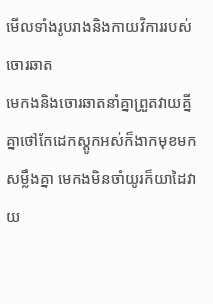មើលទាំងរូបរាងនិងកាយវិការរបស់ចោរឆាត
មេកងនិងចោរឆាតនាំគ្នាព្រួតវាយគ្នីគ្នាថៅកែដេកស្ដូកអស់ក៏ងាកមុខមកសម្លឹងគ្នា មេកងមិនចាំយូរក៏យាដៃវាយ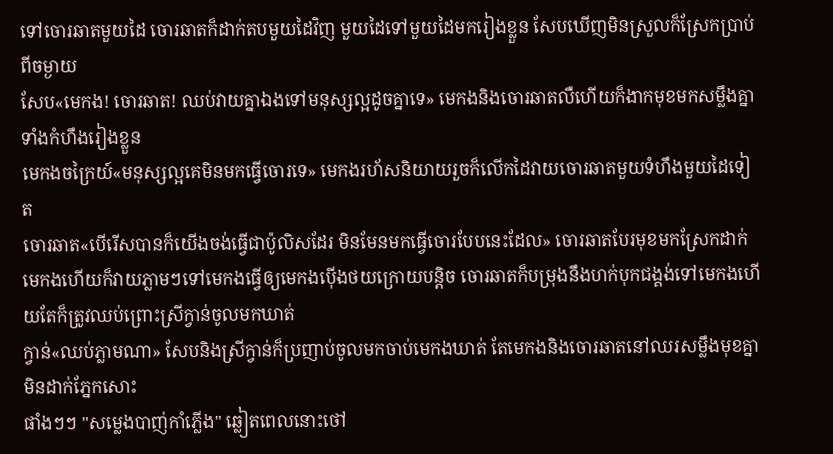ទៅចោរឆាតមួយដៃ ចោរឆាតក៏ដាក់តបមួយដៃវិញ មួយដៃទៅមួយដៃមករៀងខ្លួន សែបឃើញមិនស្រួលក៏ស្រែកប្រាប់ពីចម្ងាយ
សែប«មេកង! ចោរឆាត! ឈប់វាយគ្នាឯងទៅមនុស្សល្អដូចគ្នាទេ» មេកងនិងចោរឆាតលឺហើយក៏ងាកមុខមកសម្លឹងគ្នាទាំងកំហឹងរៀងខ្លួន
មេកងចក្រៃយ៍«មនុស្សល្អគេមិនមកធ្វើចោរទេ» មេកងរហ័សនិយាយរួចក៏លើកដៃវាយចោរឆាតមួយទំហឹងមួយដៃទៀត
ចោរឆាត«បើរើសបានក៏យើងចង់ធ្វើជាប៉ូលិសដែរ មិនមែនមកធ្វើចោរបែបនេះដែល» ចោរឆាតបែរមុខមកស្រែកដាក់មេកងហើយក៏វាយភ្លាមៗទៅមេកងធ្វើឲ្យមេកងប៉ើងថយក្រោយបន្តិច ចោរឆាតក៏បម្រុងនឹងហក់បុកជង្គង់ទៅមេកងហើយតែក៏ត្រូវឈប់ព្រោះស្រីក្វាន់ចូលមកឃាត់
ក្វាន់«ឈប់ភ្លាមណា» សែបនិងស្រីក្វាន់ក៏ប្រញាប់ចូលមកចាប់មេកងឃាត់ តែមេកងនិងចោរឆាតនៅឈរសម្លឹងមុខគ្នាមិនដាក់ភ្នែកសោះ
ផាំងៗៗ "សម្លេងបាញ់កាំភ្លើង" ឆ្លៀតពេលនោះថៅ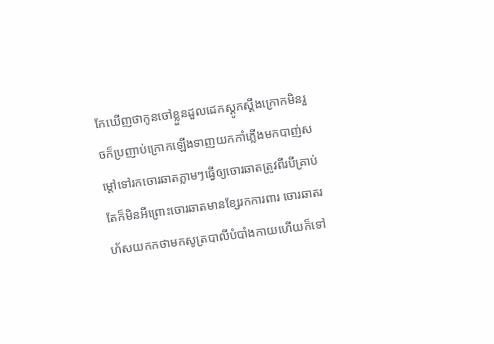កែឃើញថាកូនចៅខ្លួនដួលដេកស្ដូកស្ដឹងក្រោកមិនរួចក៏ប្រញាប់ក្រោកឡើងទាញយកកាំភ្លើងមកបាញ់សម្ដៅទៅរកចោរឆាតភ្លាមៗធ្វើឲ្យចោរឆាតត្រូវពីរបីគ្រាប់ តែក៏មិនអីព្រោះចោរឆាតមានខ្សែរកការពារ ចោរឆាតរហ័សយកកថាមកសូត្របាលីបំបាំងកាយហើយក៏ទៅ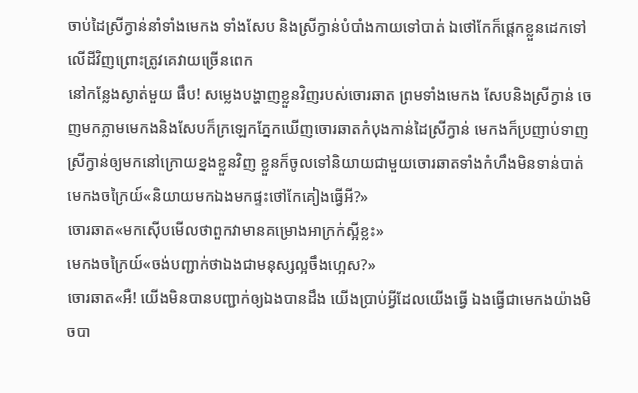ចាប់ដៃស្រីក្វាន់នាំទាំងមេកង ទាំងសែប និងស្រីក្វាន់បំបាំងកាយទៅបាត់ ឯថៅកែក៏ផ្ដេកខ្លួនដេកទៅលើដីវិញព្រោះត្រូវគេវាយច្រើនពេក
នៅកន្លែងស្ងាត់មួយ ផឹប! សម្លេងបង្ហាញខ្លួនវិញរបស់ចោរឆាត ព្រមទាំងមេកង សែបនិងស្រីក្វាន់ ចេញមកភ្លាមមេកងនិងសែបក៏ក្រឡេកភ្នែកឃើញចោរឆាតកំបុងកាន់ដៃស្រីក្វាន់ មេកងក៏ប្រញាប់ទាញស្រីក្វាន់ឲ្យមកនៅក្រោយខ្នងខ្លួនវិញ ខ្លួនក៏ចូលទៅនិយាយជាមួយចោរឆាតទាំងកំហឹងមិនទាន់បាត់
មេកងចក្រៃយ៍«និយាយមកឯងមកផ្ទះថៅកែគៀងធ្វើអី?»
ចោរឆាត«មកស៊ើបមើលថាពួកវាមានគម្រោងអាក្រក់ស្អីខ្លះ»
មេកងចក្រៃយ៍«ចង់បញ្ជាក់ថាឯងជាមនុស្សល្អចឹងហ្អេស?»
ចោរឆាត«អឺ! យើងមិនបានបញ្ជាក់ឲ្យឯងបានដឹង យើងប្រាប់អ្វីដែលយើងធ្វើ ឯងធ្វើជាមេកងយ៉ាងមិចបា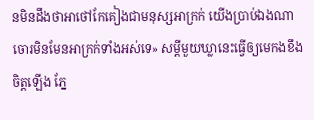នមិនដឹងថាអាថៅកែគៀងជាមនុស្សអាក្រក់ យើងប្រាប់ឯងណាចោរមិនមែនអាក្រក់ទាំងអស់ទេ» សម្ដីមួយឃ្លានេះធ្វើឲ្យមេកងខឹងចិត្តឡើង ភ្នែ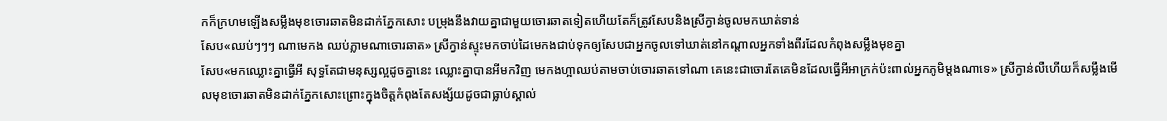កក៏ក្រហមឡើងសម្លឹងមុខចោរឆាតមិនដាក់ភ្នែកសោះ បម្រុងនឹងវាយគ្នាជាមួយចោរឆាតទៀតហើយតែក៏ត្រូវសែបនិងស្រីក្វាន់ចូលមកឃាត់ទាន់
សែប«ឈប់ៗៗៗ ណាមេកង ឈប់ភ្លាមណាចោរឆាត» ស្រីក្វាន់ស្ទុះមកចាប់ដៃមេកងជាប់ទុកឲ្យសែបជាអ្នកចូលទៅឃាត់នៅកណ្ដាលអ្នកទាំងពីរដែលកំពុងសម្លឹងមុខគ្នា
សែប«មកឈ្លោះគ្នាធ្វើអី សុទ្ធតែជាមនុស្សល្អដូចគ្នានេះ ឈ្លោះគ្នាបានអីមកវិញ មេកងហ្អាឈប់តាមចាប់ចោរឆាតទៅណា គេនេះជាចោរតែគេមិនដែលធ្វើអីអាក្រក់ប៉ះពាល់អ្នកភូមិម្ដងណាទេ» ស្រីក្វាន់លឺហើយក៏សម្លឹងមើលមុខចោរឆាតមិនដាក់ភ្នែកសោះព្រោះក្នុងចិត្តកំពុងតែសង្ស័យដូចជាធ្លាប់ស្គាល់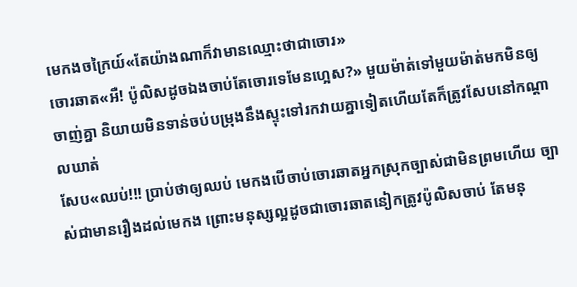មេកងចក្រៃយ៍«តែយ៉ាងណាក៏វាមានឈ្មោះថាជាចោរ»
ចោរឆាត«អឺ! ប៉ូលិសដូចឯងចាប់តែចោរទេមែនហ្អេស?» មួយម៉ាត់ទៅមួយម៉ាត់មកមិនឲ្យចាញ់គ្នា និយាយមិនទាន់ចប់បម្រុងនឹងស្ទុះទៅរកវាយគ្នាទៀតហើយតែក៏ត្រូវសែបនៅកណ្ដាលឃាត់
សែប«ឈប់!!! ប្រាប់ថាឲ្យឈប់ មេកងបើចាប់ចោរឆាតអ្នកស្រុកច្បាស់ជាមិនព្រមហើយ ច្បាស់ជាមានរឿងដល់មេកង ព្រោះមនុស្សល្អដូចជាចោរឆាតនៀកត្រូវប៉ូលិសចាប់ តែមនុ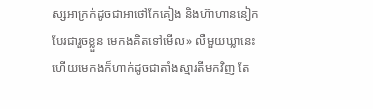ស្សអាក្រក់ដូចជាអាថៅកែគៀង និងហ៊ាហាននៀកបែរជារួចខ្លួន មេកងគិតទៅមើល» លឺមួយឃ្លានេះហើយមេកងក៏ហាក់ដូចជាតាំងស្មារតីមកវិញ តែ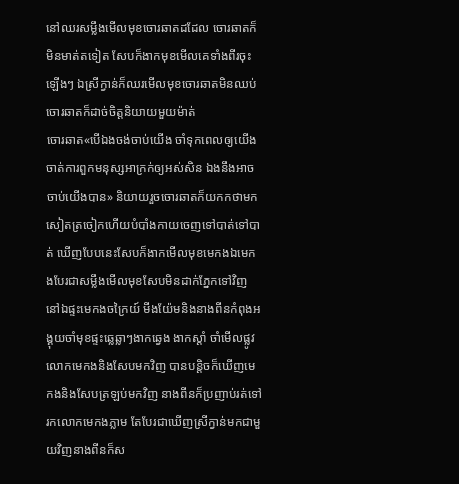នៅឈរសម្លឹងមើលមុខចោរឆាតដដែល ចោរឆាតក៏មិនមាត់តទៀត សែបក៏ងាកមុខមើលគេទាំងពីរចុះឡើងៗ ឯស្រីក្វាន់ក៏ឈរមើលមុខចោរឆាតមិនឈប់ ចោរឆាតក៏ដាច់ចិត្តនិយាយមួយម៉ាត់
ចោរឆាត«បើឯងចង់ចាប់យើង ចាំទុកពេលឲ្យយើងចាត់ការពួកមនុស្សអាក្រក់ឲ្យអស់សិន ឯងនឹងអាចចាប់យើងបាន» និយាយរួចចោរឆាតក៏យកកថាមកសៀតត្រចៀកហើយបំបាំងកាយចេញទៅបាត់ទៅបាត់ ឃើញបែបនេះសែបក៏ងាកមើលមុខមេកងឯមេកងបែរជាសម្លឹងមើលមុខសែបមិនដាក់ភ្នែកទៅវិញ
នៅឯផ្ទះមេកងចក្រៃយ៍ មីងយ៉ែមនិងនាងពីនកំពុងអង្គុយចាំមុខផ្ទះឆ្លេឆ្លាៗងាកឆ្វេង ងាកស្ដាំ ចាំមើលផ្លូវលោកមេកងនិងសែបមកវិញ បានបន្តិចក៏ឃើញមេកងនិងសែបត្រឡប់មកវិញ នាងពីនក៏ប្រញាប់រត់ទៅរកលោកមេកងភ្លាម តែបែរជាឃើញស្រីក្វាន់មកជាមួយវិញនាងពីនក៏ស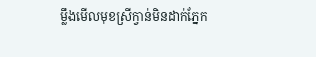ម្លឹងមើលមុខស្រីក្វាន់មិនដាក់ភ្នែក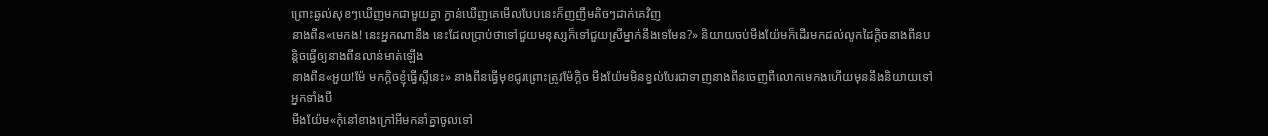ព្រោះឆ្ងល់សុខៗឃើញមកជាមួយគ្នា ក្វាន់ឃើញគេមើលបែបនេះក៏ញញឹមតិចៗដាក់គេវិញ
នាងពីន«មេកង! នេះអ្នកណានឹង នេះដែលប្រាប់ថាទៅជួយមនុស្សក៏ទៅជួយស្រីម្នាក់នឹងទេមែន?» និយាយចប់មីងយ៉ែមក៏ដើរមកដល់លូកដៃក្ដិចនាងពីនបន្តិចធ្វើឲ្យនាងពីនលាន់មាត់ឡើង
នាងពីន«អួយ!ម៉ែ មកក្ដិចខ្ញុំធ្វើស្អីនេះ» នាងពីនធ្វើមុខជូរព្រោះត្រូវម៉ែក្ដិច មីងយ៉ែមមិនខ្វល់បែរជាទាញនាងពីនចេញពីលោកមេកងហើយមុននឹងនិយាយទៅអ្នកទាំងបី
មីងយ៉ែម«កុំនៅខាងក្រៅអីមកនាំគ្នាចូលទៅ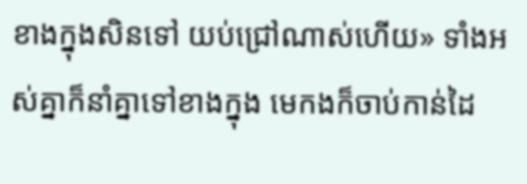ខាងក្នុងសិនទៅ យប់ជ្រៅណាស់ហើយ» ទាំងអស់គ្នាក៏នាំគ្នាទៅខាងក្នុង មេកងក៏ចាប់កាន់ដៃ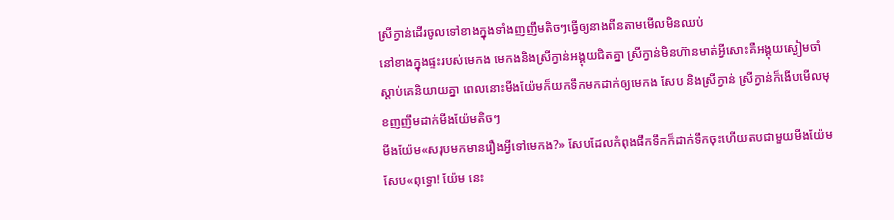ស្រីក្វាន់ដើរចូលទៅខាងក្នុងទាំងញញឹមតិចៗធ្វើឲ្យនាងពីនតាមមើលមិនឈប់
នៅខាងក្នុងផ្ទះរបស់មេកង មេកងនិងស្រីក្វាន់អង្គុយជិតគ្នា ស្រីក្វាន់មិនហ៊ានមាត់អ្វីសោះគឺអង្គុយស្ងៀមចាំស្ដាប់គេនិយាយគ្នា ពេលនោះមីងយ៉ែមក៏យកទឹកមកដាក់ឲ្យមេកង សែប និងស្រីក្វាន់ ស្រីក្វាន់ក៏ងើបមើលមុខញញឹមដាក់មីងយ៉ែមតិចៗ
មីងយ៉ែម«សរុបមកមានរឿងអ្វីទៅមេកង?» សែបដែលកំពុងផឹកទឹកក៏ដាក់ទឹកចុះហើយតបជាមួយមីងយ៉ែម
សែប«ពុទ្ធោ! យ៉ែម នេះ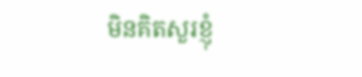មិនគិតសួរខ្ញុំ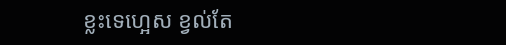ខ្លះទេហ្អេស ខ្វល់តែ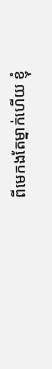ពីមេកងតែម្នាក់ហើយ ខ្ញុំ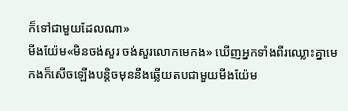ក៏ទៅជាមួយដែលណា»
មីងយ៉ែម«មិនចង់សួរ ចង់សួរលោកមេកង» ឃើញអ្នកទាំងពីរឈ្លោះគ្នាមេកងក៏សើចឡើងបន្តិចមុននឹងឆ្លើយតបជាមួយមីងយ៉ែម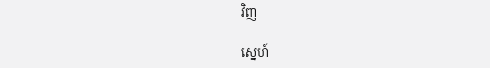វិញ

ស្នេហ៍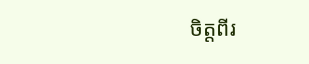ចិត្តពីរ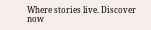Where stories live. Discover now